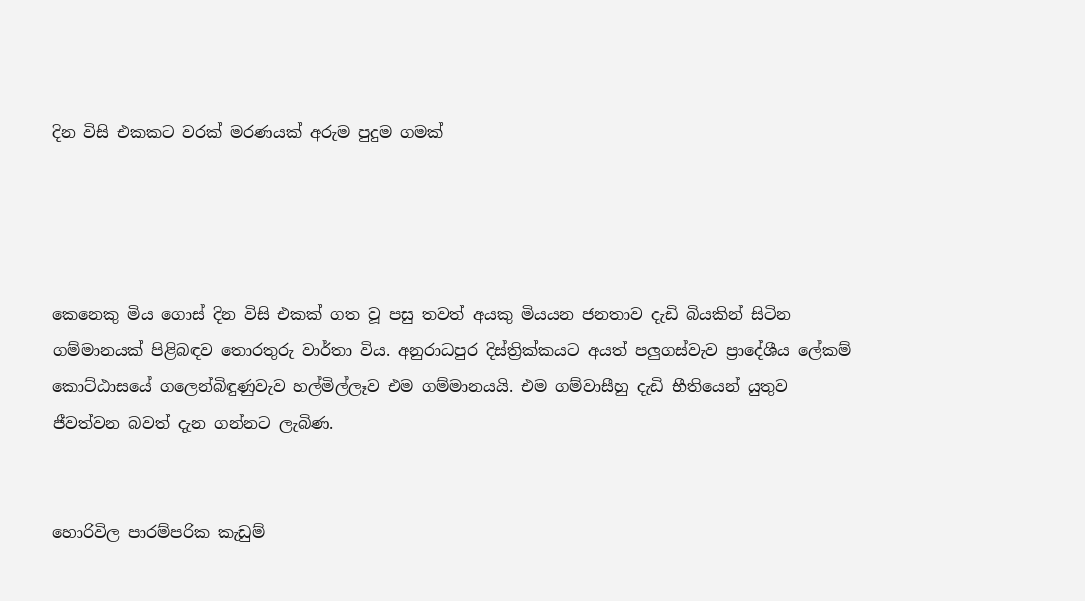දින විසි එකකට වරක් මරණයක් අරුම පුදුම ගමක්




කෙනෙකු මිය ගොස් දින විසි එකක් ගත වූ පසු තවත් අයකු මියයන ජනතාව දැඩි බියකින් සිටින ගම්මානයක් පිළිබඳව තොරතුරු වාර්තා විය. අනුරාධපුර දිස්ත්‍රික්කයට අයත් පලුගස්වැව ප්‍රාදේශීය ලේකම් කොට්ඨාසයේ ගලෙන්බිඳුණුවැව හල්මිල්ලෑව එම ගම්මානයයි. එම ගම්වාසීහු දැඩි භීතියෙන් යුතුව ජීවත්වන බවත් දැන ගන්නට ලැබිණ.


හොරිවිල පාරම්පරික කැඩුම්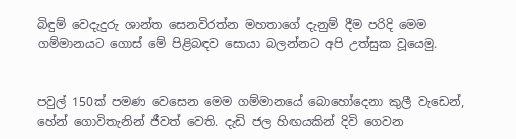බිඳුම් වෙදැදුරු ශාන්ත සෙනවිරත්න මහතාගේ දැනුම් දීම පරිදි මෙම ගම්මානයට ගොස් මේ පිළිබඳව සොයා බලන්නට අපි උත්සුක වූයෙමු.


පවුල් 150ක් පමණ වෙසෙන මෙම ගම්මානයේ බොහෝදෙනා කුලී වැඩෙන්, හේන් ගොවිතැනින් ජීවත් වෙති. දැඩි ජල හිඟයකින් දිවි ගෙවන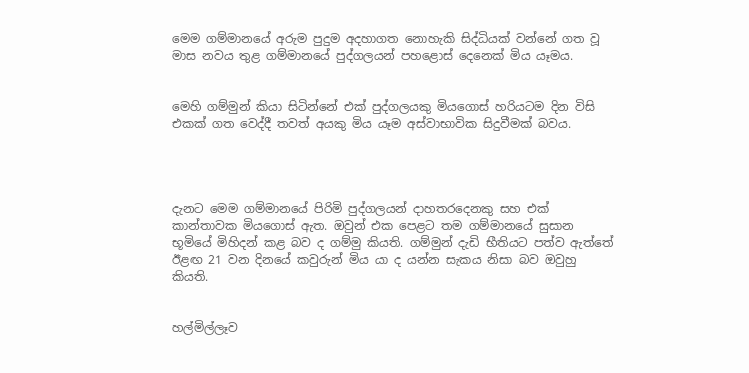මෙම ගම්මානයේ අරුම පුදුම අදහාගත නොහැකි සිද්ධියක් වන්නේ ගත වූ මාස නවය තුළ ගම්මානයේ පුද්ගලයන් පහළොස් දෙනෙක් මිය යෑමය.


මෙහි ගම්මුන් කියා සිටින්නේ එක් පුද්ගලයකු මියගොස් හරියටම දින විසි එකක් ගත වෙද්දී තවත් අයකු මිය යෑම අස්වාභාවික සිදුවීමක් බවය.




දැනට මෙම ගම්මානයේ පිරිමි පුද්ගලයන් දාහතරදෙනකු සහ එක් කාන්තාවක මියගොස් ඇත. ඔවුන් එක පෙළට තම ගම්මානයේ සුසාන භූමියේ මිහිදන් කළ බව ද ගම්මු කියති. ගම්මුන් දැඩි භීතියට පත්ව ඇත්තේ ඊළඟ 21 වන දිනයේ කවුරුන් මිය යා ද යන්න සැකය නිසා බව ඔවුහු කියති.


හල්මිල්ලෑව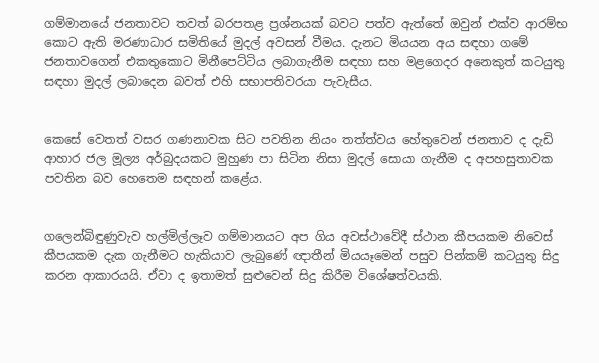ගම්මානයේ ජනතාවට තවත් බරපතළ ප්‍රශ්නයක් බවට පත්ව ඇත්තේ ඔවුන් එක්ව ආරම්භ කොට ඇති මරණාධාර සමිතියේ මුදල් අවසන් වීමය. දැනට මියයන අය සඳහා ගමේ ජනතාවගෙන් එකතුකොට මිනීපෙට්ටිය ලබාගැනීම සඳහා සහ මළගෙදර අනෙකුත් කටයුතු සඳහා මුදල් ලබාදෙන බවත් එහි සභාපතිවරයා පැවැසීය.


කෙසේ වෙතත් වසර ගණනාවක සිට පවතින නියං තත්ත්වය හේතුවෙන් ජනතාව ද දැඩි ආහාර ජල මූල්‍ය අර්බුදයකට මුහුණ පා සිටින නිසා මුදල් සොයා ගැනීම ද අපහසුතාවක පවතින බව හෙතෙම සඳහන් කළේය.


ගලෙන්බිඳුණුවැව හල්මිල්ලෑව ගම්මානයට අප ගිය අවස්ථාවේදී ස්ථාන කීපයකම නිවෙස් කීපයකම දැක ගැනීමට හැකියාව ලැබුණේ ඥාතීන් මියයෑමෙන් පසුව පින්කම් කටයුතු සිදු කරන ආකාරයයි. ඒවා ද ඉතාමත් සුළුවෙන් සිදු කිරීම විශේෂත්වයකි.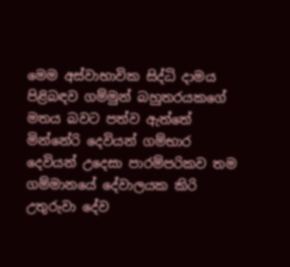මෙම අස්වාභාවික සිද්ධි දාමය පිළිබඳව ගම්මුන් බහුතරයකගේ මතය බවට පත්ව ඇත්තේ මින්නේරි දෙවියන් ගම්භාර දෙවියන් උදෙසා පාරම්පරිකව තම ගම්මානයේ දේවාලයක කිරි උතුරුවා දේව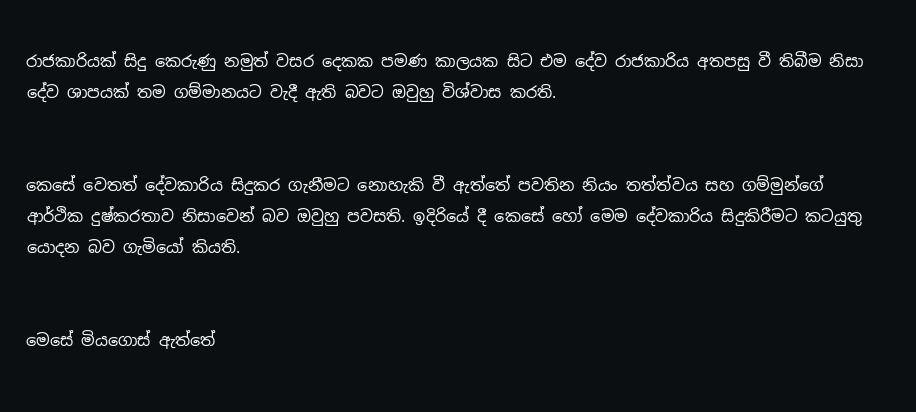රාජකාරියක් සිදු කෙරුණු නමුත් වසර දෙකක පමණ කාලයක සිට එම දේව රාජකාරිය අතපසු වී තිබීම නිසා දේව ශාපයක් තම ගම්මානයට වැදී ඇති බවට ඔවුහු විශ්වාස කරති.


කෙසේ වෙතත් දේවකාරිය සිදුකර ගැනීමට නොහැකි වී ඇත්තේ පවතින නියං තත්ත්වය සහ ගම්මුන්ගේ ආර්ථික දුෂ්කරතාව නිසාවෙන් බව ඔවුහු පවසති. ඉදිරියේ දී කෙසේ හෝ මෙම දේවකාරිය සිදුකිරීමට කටයුතු යොදන බව ගැමියෝ කියති.


මෙසේ මියගොස් ඇත්තේ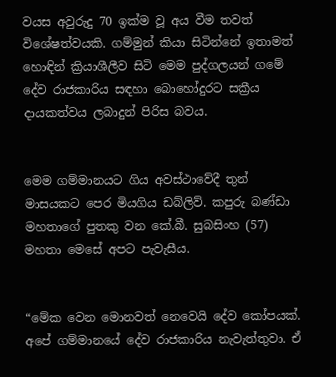වයස අවුරුදු 70 ඉක්ම වූ අය වීම තවත් විශේෂත්වයකි. ගම්මුන් කියා සිටින්නේ ඉතාමත් හොඳින් ක්‍රියාශීලීව සිටි මෙම පුද්ගලයන් ගමේ දේව රාජකාරිය සඳහා බොහෝදුරට සක්‍රීය දායකත්වය ලබාදුන් පිරිස බවය.


මෙම ගම්මානයට ගිය අවස්ථාවේදී තුන් මාසයකට පෙර මියගිය ඩබ්ලිව්. කපුරු බණ්ඩා මහතාගේ පුතකු වන කේ.බී. සුබසිංහ (57) මහතා මෙසේ අපට පැවැසීය.


“මේක වෙන මොනවත් නෙවෙයි දේව කෝපයක්. අපේ ගම්මානයේ දේව රාජකාරිය නැවැත්තුවා. ඒ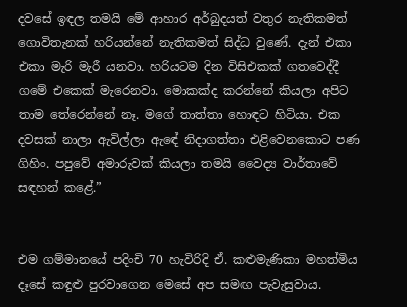දවසේ ඉඳල තමයි මේ ආහාර අර්බුදයත් වතුර නැතිකමත් ගොවිතැනක් හරියන්නේ නැතිකමත් සිද්ධ වුණේ. දැන් එකා එකා මැරි මැරී යනවා. හරියටම දින විසිඑකක් ගතවෙද්දී ගමේ එකෙක් මැරෙනවා. මොකක්ද කරන්නේ කියලා අපිට තාම තේරෙන්නේ නෑ. මගේ තාත්තා හොඳට හිටියා. එක දවසක් නාලා ඇවිල්ලා ඇඳේ නිදාගත්තා එළිවෙනකොට පණ ගිහිං. පපුවේ අමාරුවක් කියලා තමයි වෛද්‍ය වාර්තාවේ සඳහන් කළේ.”


එම ගම්මානයේ පදිංචි 70 හැවිරිදි ඒ. කළුමැණිකා මහත්මිය දෑසේ කඳුළු පුරවාගෙන මෙසේ අප සමඟ පැවැසුවාය.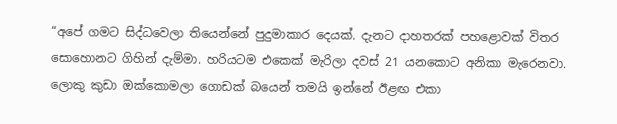“අපේ ගමට සිද්ධවෙලා තියෙන්නේ පුදුමාකාර දෙයක්. දැනට දාහතරක් පහළොවක් විතර සොහොනට ගිහින් දැම්මා. හරියටම එකෙක් මැරිලා දවස් 21 යනකොට අනිකා මැරෙනවා. ලොකු කුඩා ඔක්කොමලා ගොඩක් බයෙන් තමයි ඉන්නේ ඊළඟ එකා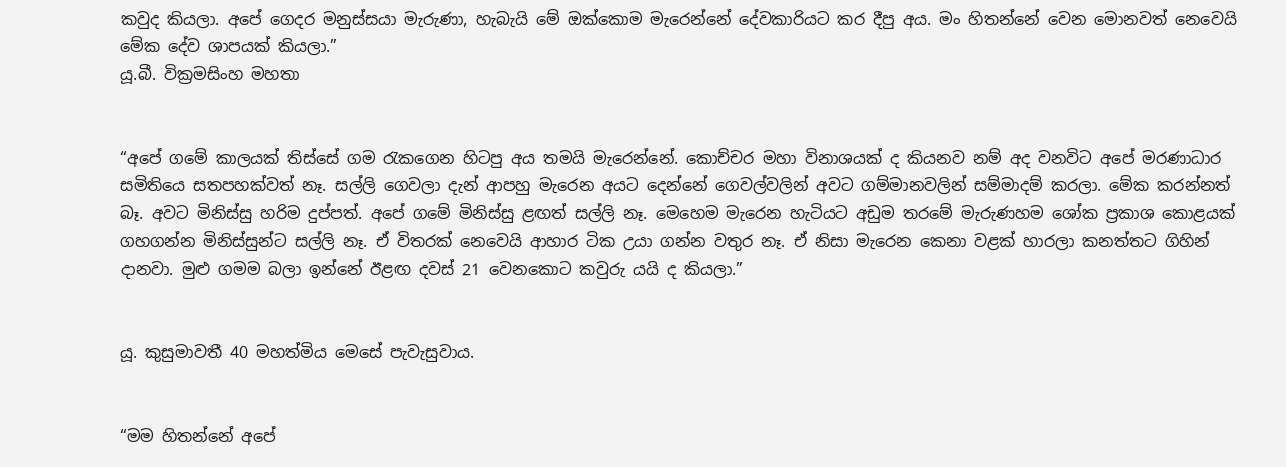කවුද කියලා. අපේ ගෙදර මනුස්සයා මැරුණා, හැබැයි මේ ඔක්කොම මැරෙන්නේ දේවකාරියට කර දීපු අය. මං හිතන්නේ වෙන මොනවත් නෙවෙයි මේක දේව ශාපයක් කියලා.”
යූ.බී. වික්‍රමසිංහ මහතා


“අපේ ගමේ කාලයක් තිස්සේ ගම රැකගෙන හිටපු අය තමයි මැරෙන්නේ. කොච්චර මහා විනාශයක් ද කියනව නම් අද වනවිට අපේ මරණාධාර සමිතියෙ සතපහක්වත් නෑ. සල්ලි ගෙවලා දැන් ආපහු මැරෙන අයට දෙන්නේ ගෙවල්වලින් අවට ගම්මානවලින් සම්මාදම් කරලා. මේක කරන්නත් බෑ. අවට මිනිස්සු හරිම දුප්පත්. අපේ ගමේ මිනිස්සු ළඟත් සල්ලි නෑ. මෙහෙම මැරෙන හැටියට අඩුම තරමේ මැරුණහම ශෝක ප්‍රකාශ කොළයක් ගහගන්න මිනිස්සුන්ට සල්ලි නෑ. ඒ විතරක් නෙවෙයි ආහාර ටික උයා ගන්න වතුර නෑ. ඒ නිසා මැරෙන කෙනා වළක් හාරලා කනත්තට ගිහින් දානවා. මුළු ගමම බලා ඉන්නේ ඊළඟ දවස් 21 වෙනකොට කවුරු යයි ද කියලා.”


යූ. කුසුමාවතී 40 මහත්මිය මෙසේ පැවැසුවාය.


“මම හිතන්නේ අපේ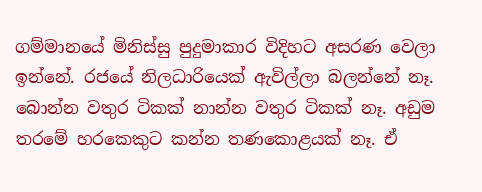ගම්මානයේ මිනිස්සු පුදුමාකාර විදිහට අසරණ වෙලා ඉන්නේ. රජයේ නිලධාරියෙක් ඇවිල්ලා බලන්නේ නෑ. බොන්න වතුර ටිකක් නාන්න වතුර ටිකක් නෑ. අඩුම තරමේ හරකෙකුට කන්න තණකොළයක් නෑ. ඒ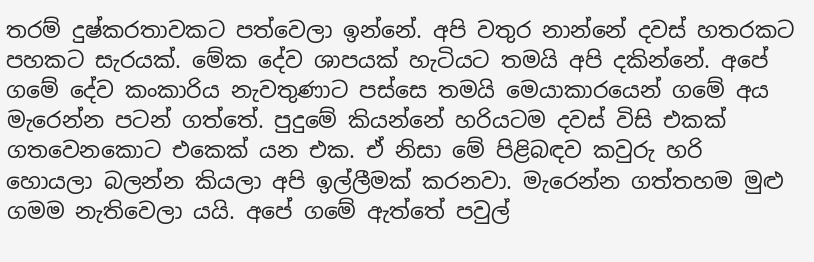තරම් දුෂ්කරතාවකට පත්වෙලා ඉන්නේ. අපි වතුර නාන්නේ දවස් හතරකට පහකට සැරයක්. මේක දේව ශාපයක් හැටියට තමයි අපි දකින්නේ. අපේ ගමේ දේව කංකාරිය නැවතුණාට පස්සෙ තමයි මෙයාකාරයෙන් ගමේ අය මැරෙන්න පටන් ගත්තේ. පුදුමේ කියන්නේ හරියටම දවස් විසි එකක් ගතවෙනකොට එකෙක් යන එක. ඒ නිසා මේ පිළිබඳව කවුරු හරි හොයලා බලන්න කියලා අපි ඉල්ලීමක් කරනවා. මැරෙන්න ගත්තහම මුළු ගමම නැතිවෙලා යයි. අපේ ගමේ ඇත්තේ පවුල්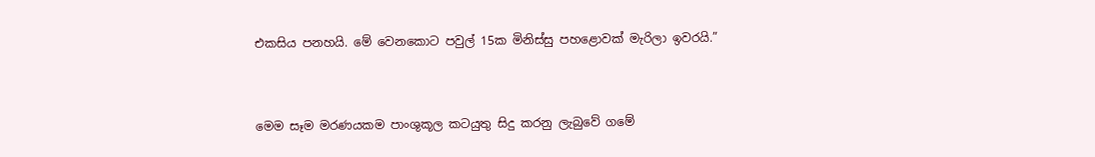එකසිය පනහයි. මේ වෙනකොට පවුල් 15ක මිනිස්සු පහළොවක් මැරිලා ඉවරයි.”


මෙම සෑම මරණයකම පාංශුකූල කටයුතු සිදු කරනු ලැබුවේ ගමේ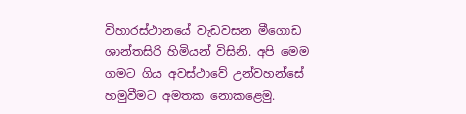විහාරස්ථානයේ වැඩවසන මීගොඩ ශාන්තසිරි හිමියන් විසිනි. අපි මෙම ගමට ගිය අවස්ථාවේ උන්වහන්සේ හමුවීමට අමතක නොකළෙමු.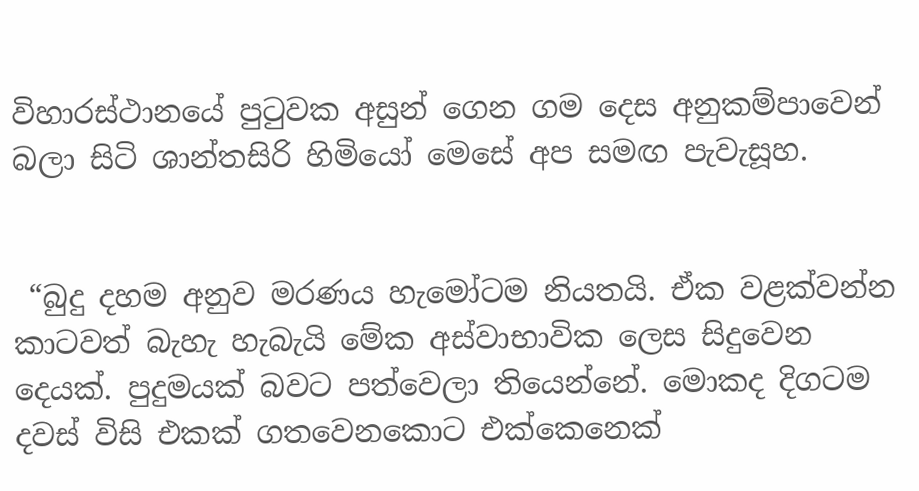විහාරස්ථානයේ පුටුවක අසුන් ගෙන ගම දෙස අනුකම්පාවෙන් බලා සිටි ශාන්තසිරි හිමියෝ මෙසේ අප සමඟ පැවැසූහ.


 “බුදු දහම අනුව මරණය හැමෝටම නියතයි. ඒක වළක්වන්න කාටවත් බැහැ හැබැයි මේක අස්වාභාවික ලෙස සිදුවෙන දෙයක්. පුදුමයක් බවට පත්වෙලා තියෙන්නේ. මොකද දිගටම දවස් විසි එකක් ගතවෙනකොට එක්කෙනෙක්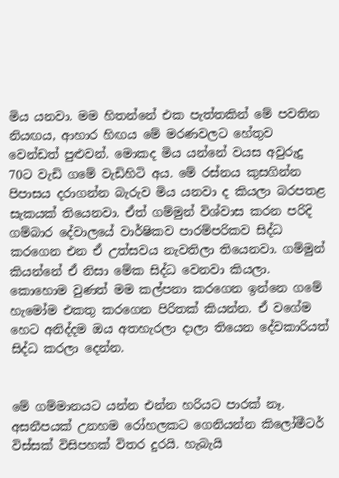මිය යනවා. මම හිතන්නේ එක පැත්තකින් මේ පවතින නියඟය, ආහාර හිඟය මේ මරණවලට හේතුව වෙන්ඩත් පුළුවන්. මොකද මිය යන්නේ වයස අවුරුදු 70ට වැඩි ගමේ වැඩිහිටි අය. මේ රස්නය කුසගින්න පිපාසය දරාගන්න බැරුව මිය යනවා ද කියලා බරපතළ සැකයක් තියෙනවා. ඒත් ගම්මුන් විශ්වාස කරන පරිදි ගම්බාර දේවාලයේ වාර්ෂිකව පාරම්පරිකව සිද්ධ කරගෙන එන ඒ උත්සවය නැවතිලා තියෙනවා. ගම්මුන් කියන්නේ ඒ නිසා මේක සිද්ධ වෙනවා කියලා. කොහොම වුණත් මම කල්පනා කරගෙන ඉන්නෙ ගමේ හැමෝම එකතු කරගෙන පිරිතක් කියන්න. ඒ වගේම හෙට අනිද්දම ඔය අතහැරලා දාලා තියෙන දේවකාරියත් සිද්ධ කරලා දෙන්න.


මේ ගම්මානයට යන්න එන්න හරියට පාරක් නෑ. අසනීපයක් උනහම රෝහලකට ගෙනියන්න කිලෝමීටර් විස්සක් විසිපහක් විතර දුරයි. හැබැයි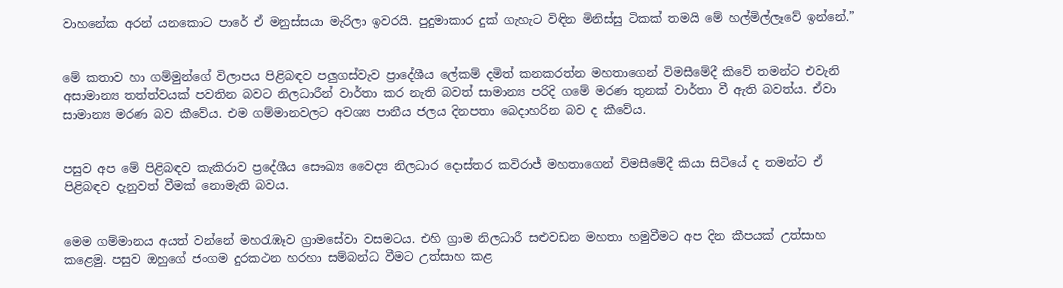වාහනේක අරන් යනකොට පාරේ ඒ මනුස්සයා මැරිලා ඉවරයි. පුදුමාකාර දුක් ගැහැට විඳින මිනිස්සු ටිකක් තමයි මේ හල්මිල්ලෑවේ ඉන්නේ.”


මේ කතාව හා ගම්මුන්ගේ විලාපය පිළිබඳව පලුගස්වැව ප්‍රාදේශීය ලේකම් දමිත් කනකරත්න මහතාගෙන් විමසීමේදී කිවේ තමන්ට එවැනි අසාමාන්‍ය තත්ත්වයක් පවතින බවට නිලධාරීන් වාර්තා කර නැති බවත් සාමාන්‍ය පරිදි ගමේ මරණ තුනක් වාර්තා වී ඇති බවත්ය. ඒවා සාමාන්‍ය මරණ බව කීවේය. එම ගම්මානවලට අවශ්‍ය පානීය ජලය දිනපතා බෙදාහරින බව ද කීවේය.


පසුව අප මේ පිළිබඳව කැකිරාව ප්‍රදේශීය සෞඛ්‍ය වෛද්‍ය නිලධාර දොස්තර කවිරාජ් මහතාගෙන් විමසීමේදී කියා සිටියේ ද තමන්ට ඒ පිළිබඳව දැනුවත් වීමක් නොමැති බවය.


මෙම ගම්මානය අයත් වන්නේ මහරැඹෑව ග්‍රාමසේවා වසමටය. එහි ග්‍රාම නිලධාරී සළුවඩන මහතා හමුවීමට අප දින කීපයක් උත්සාහ කළෙමු. පසුව ඔහුගේ ජංගම දුරකථන හරහා සම්බන්ධ වීමට උත්සාහ කළ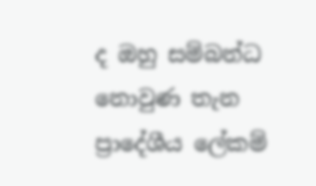ද ඔහු සම්බන්ධ නොවුණ තැන ප්‍රාදේශීය ලේකම්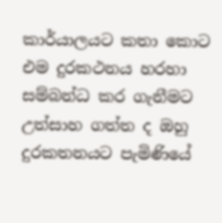කාර්යාලයට කතා කොට එම දුරකථනය හරහා සම්බන්ධ කර ගැනීමට උත්සාහ ගත්ත ද ඔහු දුරකතනයට පැමිණියේ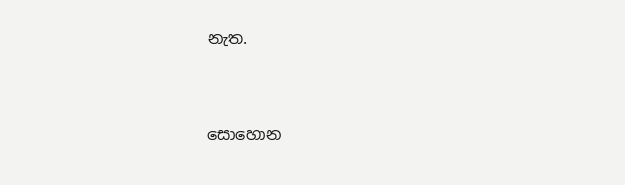නැත.



සොහොන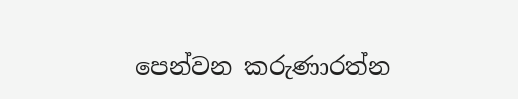පෙන්වන කරුණාරත්න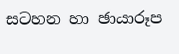සටහන හා ඡායාරූප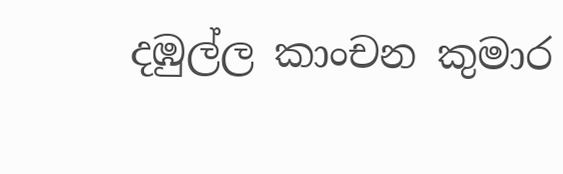දඹුල්ල කාංචන කුමාර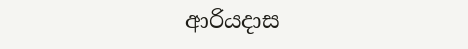ආරියදාස